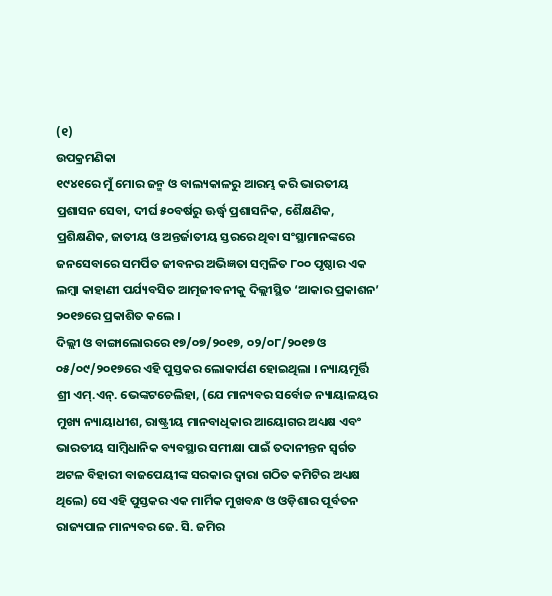(୧)
ଉପକ୍ରମଣିକା
୧୯୪୧ରେ ମୁଁ ମୋର ଜନ୍ମ ଓ ବାଲ୍ୟକାଳରୁ ଆରମ୍ଭ କରି ଭାରତୀୟ ପ୍ରଶାସନ ସେବା, ଦୀର୍ଘ ୫୦ବର୍ଷରୁ ଊର୍ଦ୍ଧ୍ୱ ପ୍ରଶାସନିକ, ଶୈକ୍ଷଣିକ, ପ୍ରଶିକ୍ଷଣିକ, ଜାତୀୟ ଓ ଅନ୍ତର୍ଜାତୀୟ ସ୍ତରରେ ଥିବା ସଂସ୍ଥାମାନଙ୍କରେ ଜନସେବାରେ ସମର୍ପିତ ଜୀବନର ଅଭିଜ୍ଞତା ସମ୍ବଳିତ ୮୦୦ ପୃଷ୍ଠାର ଏକ ଲମ୍ବା କାହାଣୀ ପର୍ଯ୍ୟବସିତ ଆତ୍ମଜୀବନୀକୁ ଦିଲ୍ଲୀସ୍ଥିତ ‘ଆକାର ପ୍ରକାଶନ’ ୨୦୧୭ରେ ପ୍ରକାଶିତ କଲେ ।
ଦିଲ୍ଲୀ ଓ ବାଙ୍ଗାଲୋରରେ ୧୭/୦୭/୨୦୧୭, ୦୨/୦୮/୨୦୧୭ ଓ ୦୫/୦୯/୨୦୧୭ରେ ଏହି ପୁସ୍ତକର ଲୋକାର୍ପଣ ହୋଇଥିଲା । ନ୍ୟାୟମୂର୍ତ୍ତି ଶ୍ରୀ ଏମ୍.ଏନ୍. ଭେଙ୍କଟଚେଲିହା, (ଯେ ମାନ୍ୟବର ସର୍ବୋଚ୍ଚ ନ୍ୟାୟାଳୟର ମୁଖ୍ୟ ନ୍ୟାୟାଧୀଶ, ରାଷ୍ଟ୍ରୀୟ ମାନବାଧିକାର ଆୟୋଗର ଅଧ୍ୟକ୍ଷ ଏବଂ ଭାରତୀୟ ସାମ୍ବିଧାନିକ ବ୍ୟବସ୍ଥାର ସମୀକ୍ଷା ପାଇଁ ତଦାନୀନ୍ତନ ସ୍ୱର୍ଗତ ଅଟଳ ବିହାରୀ ବାଜପେୟୀଙ୍କ ସରକାର ଦ୍ୱାରା ଗଠିତ କମିଟିର ଅଧ୍ୟକ୍ଷ ଥିଲେ) ସେ ଏହି ପୁସ୍ତକର ଏକ ମାର୍ମିକ ମୁଖବନ୍ଧ ଓ ଓଡ଼ିଶାର ପୂର୍ବତନ ରାଜ୍ୟପାଳ ମାନ୍ୟବର ଜେ. ସି. ଜମିର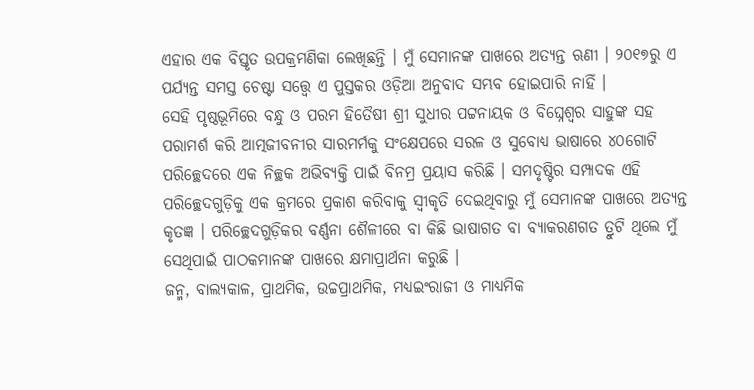ଏହାର ଏକ ବିସ୍ତୃତ ଉପକ୍ରମଣିକା ଲେଖିଛନ୍ତି । ମୁଁ ସେମାନଙ୍କ ପାଖରେ ଅତ୍ୟନ୍ତ ଋଣୀ । ୨୦୧୭ରୁ ଏ ପର୍ଯ୍ୟନ୍ତ ସମସ୍ତ ଚେଷ୍ଟା ସତ୍ତ୍ୱେ ଏ ପୁସ୍ତକର ଓଡ଼ିଆ ଅନୁବାଦ ସମ୍ଭବ ହୋଇପାରି ନାହିଁ ।
ସେହି ପୃଷ୍ଠଭୂମିରେ ବନ୍ଧୁ ଓ ପରମ ହିତୈଷୀ ଶ୍ରୀ ସୁଧୀର ପଟ୍ଟନାୟକ ଓ ବିଘ୍ନେଶ୍ୱର ସାହୁଙ୍କ ସହ ପରାମର୍ଶ କରି ଆତ୍ମଜୀବନୀର ସାରମର୍ମକୁ ସଂକ୍ଷେପରେ ସରଳ ଓ ସୁବୋଧ୍ୟ ଭାଷାରେ ୪୦ଗୋଟି ପରିଚ୍ଛେଦରେ ଏକ ନିଚ୍ଛକ ଅଭିବ୍ୟକ୍ତି ପାଇଁ ବିନମ୍ର ପ୍ରୟାସ କରିଛି । ସମଦୃଷ୍ଟିର ସମ୍ପାଦକ ଏହି ପରିଚ୍ଛେଦଗୁଡ଼ିକୁ ଏକ କ୍ରମରେ ପ୍ରକାଶ କରିବାକୁ ସ୍ୱୀକୃତି ଦେଇଥିବାରୁ ମୁଁ ସେମାନଙ୍କ ପାଖରେ ଅତ୍ୟନ୍ତ କୃତଜ୍ଞ । ପରିଚ୍ଛେଦଗୁଡ଼ିକର ବର୍ଣ୍ଣନା ଶୈଳୀରେ ବା କିଛି ଭାଷାଗତ ବା ବ୍ୟାକରଣଗତ ତ୍ରୁଟି ଥିଲେ ମୁଁ ସେଥିପାଇଁ ପାଠକମାନଙ୍କ ପାଖରେ କ୍ଷମାପ୍ରାର୍ଥନା କରୁଛି ।
ଜନ୍ମ, ବାଲ୍ୟକାଳ, ପ୍ରାଥମିକ, ଉଚ୍ଚପ୍ରାଥମିକ, ମଧ୍ୟଇଂରାଜୀ ଓ ମାଧ୍ୟମିକ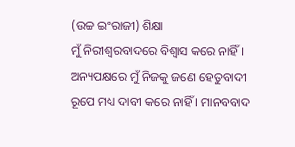(ଉଚ୍ଚ ଇଂରାଜୀ) ଶିକ୍ଷା
ମୁଁ ନିରୀଶ୍ୱରବାଦରେ ବିଶ୍ୱାସ କରେ ନାହିଁ । ଅନ୍ୟପକ୍ଷରେ ମୁଁ ନିଜକୁ ଜଣେ ହେତୁବାଦୀ ରୂପେ ମଧ୍ୟ ଦାବୀ କରେ ନାହିଁ । ମାନବବାଦ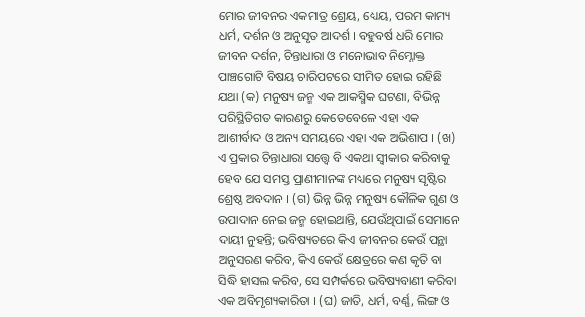ମୋର ଜୀବନର ଏକମାତ୍ର ଶ୍ରେୟ, ଧ୍ୟେୟ, ପରମ କାମ୍ୟ ଧର୍ମ, ଦର୍ଶନ ଓ ଅନୁସୃତ ଆଦର୍ଶ । ବହୁବର୍ଷ ଧରି ମୋର ଜୀବନ ଦର୍ଶନ, ଚିନ୍ତାଧାରା ଓ ମନୋଭାବ ନିମ୍ନୋକ୍ତ ପାଞ୍ଚଗୋଟି ବିଷୟ ଚାରିପଟରେ ସୀମିତ ହୋଇ ରହିଛି ଯଥା (କ) ମନୁଷ୍ୟ ଜନ୍ମ ଏକ ଆକସ୍ମିକ ଘଟଣା, ବିଭିନ୍ନ ପରିସ୍ଥିତିଗତ କାରଣରୁ କେତେବେଳେ ଏହା ଏକ ଆଶୀର୍ବାଦ ଓ ଅନ୍ୟ ସମୟରେ ଏହା ଏକ ଅଭିଶାପ । (ଖ) ଏ ପ୍ରକାର ଚିନ୍ତାଧାରା ସତ୍ତ୍ୱେ ବି ଏକଥା ସ୍ୱୀକାର କରିବାକୁ ହେବ ଯେ ସମସ୍ତ ପ୍ରାଣୀମାନଙ୍କ ମଧ୍ୟରେ ମନୁଷ୍ୟ ସୃଷ୍ଟିର ଶ୍ରେଷ୍ଠ ଅବଦାନ । (ଗ) ଭିନ୍ନ ଭିନ୍ନ ମନୁଷ୍ୟ କୌଳିକ ଗୁଣ ଓ ଉପାଦାନ ନେଇ ଜନ୍ମ ହୋଇଥାନ୍ତି, ଯେଉଁଥିପାଇଁ ସେମାନେ ଦାୟୀ ନୁହନ୍ତି; ଭବିଷ୍ୟତରେ କିଏ ଜୀବନର କେଉଁ ପନ୍ଥା ଅନୁସରଣ କରିବ, କିଏ କେଉଁ କ୍ଷେତ୍ରରେ କଣ କୃତି ବା ସିଦ୍ଧି ହାସଲ କରିବ, ସେ ସମ୍ପର୍କରେ ଭବିଷ୍ୟବାଣୀ କରିବା ଏକ ଅବିମୃଶ୍ୟକାରିତା । (ଘ) ଜାତି, ଧର୍ମ, ବର୍ଣ୍ଣ, ଲିଙ୍ଗ ଓ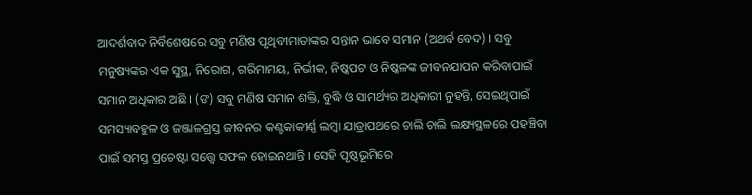ଆଦର୍ଶବାଦ ନିର୍ବିଶେଷରେ ସବୁ ମଣିଷ ପୃଥିବୀମାତାଙ୍କର ସନ୍ତାନ ଭାବେ ସମାନ (ଅଥର୍ବ ବେଦ) । ସବୁ ମନୁଷ୍ୟଙ୍କର ଏକ ସୁସ୍ଥ, ନିରୋଗ, ଗରିମାମୟ, ନିର୍ଭୀକ, ନିଷ୍କପଟ ଓ ନିଷ୍କଳଙ୍କ ଜୀବନଯାପନ କରିବାପାଇଁ ସମାନ ଅଧିକାର ଅଛି । (ଙ) ସବୁ ମଣିଷ ସମାନ ଶକ୍ତି, ବୁଦ୍ଧି ଓ ସାମର୍ଥ୍ୟର ଅଧିକାରୀ ନୁହନ୍ତି, ସେଇଥିପାଇଁ ସମସ୍ୟାବହୁଳ ଓ ଜଞ୍ଜାଳଗ୍ରସ୍ତ ଜୀବନର କଣ୍ଟକାକୀର୍ଣ୍ଣ ଲମ୍ବା ଯାତ୍ରାପଥରେ ଚାଲି ଚାଲି ଲକ୍ଷ୍ୟସ୍ଥଳରେ ପହଞ୍ଚିବା ପାଇଁ ସମସ୍ତ ପ୍ରଚେଷ୍ଟା ସତ୍ତ୍ୱେ ସଫଳ ହୋଇନଥାନ୍ତି । ସେହି ପୃଷ୍ଠଭୂମିରେ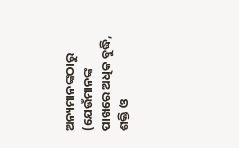ଅନ୍ୟମାନଙ୍କଠାରୁ (ଯେଉଁମାନଙ୍କ ପାଖରେ ଅଧିକ ବୁଦ୍ଧି, ଶକ୍ତି ଓ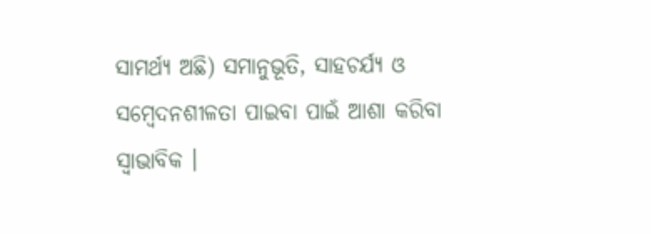ସାମର୍ଥ୍ୟ ଅଛି) ସମାନୁଭୂତି, ସାହଚର୍ଯ୍ୟ ଓ ସମ୍ବେଦନଶୀଳତା ପାଇବା ପାଇଁ ଆଶା କରିବା ସ୍ୱାଭାବିକ ।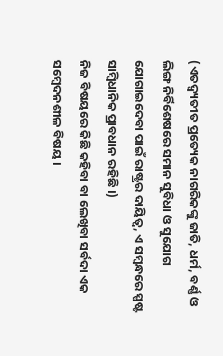(ଏତଦ୍ବ୍ୟତୀତ ପ୍ରତ୍ୟେକ ନାଗରିକଙ୍କୁ ଜାତି, ଧର୍ମ, ବର୍ଣ୍ଣ ଓ ଲିଙ୍ଗ ନିର୍ବିଶେଷରେ ସମାନ ସୁବିଧା ଓ ସୁଯୋଗ ଯୋଗାଇଦେବା ପାଇଁ ରାଷ୍ଟ୍ରର ଦାୟିତ୍ୱ, ଏ ସମ୍ବନ୍ଧରେ ସ୍ପଷ୍ଟ ସାମ୍ବିଧାନିକ ପ୍ରାବଧାନ ରହିଛି ।)
ନିଜ ବିଷୟରେ କିଛି କହିବା ବା ଲେଖିବା ସର୍ବଦା ଏକ ସମ୍ବେଦନଶୀଳ ବିଷୟ ।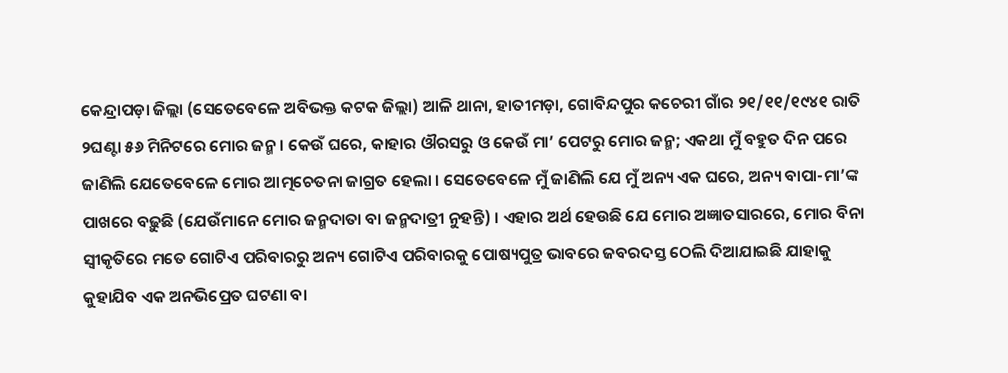କେନ୍ଦ୍ରାପଡ଼ା ଜିଲ୍ଲା (ସେତେବେଳେ ଅବିଭକ୍ତ କଟକ ଜିଲ୍ଲା) ଆଳି ଥାନା, ହାତୀମଡ଼ା, ଗୋବିନ୍ଦପୁର କଚେରୀ ଗାଁର ୨୧/୧୧/୧୯୪୧ ରାତି ୨ଘଣ୍ଟା ୫୬ ମିନିଟରେ ମୋର ଜନ୍ମ । କେଉଁ ଘରେ, କାହାର ଔରସରୁ ଓ କେଉଁ ମା’ ପେଟରୁ ମୋର ଜନ୍ମ; ଏକଥା ମୁଁ ବହୁତ ଦିନ ପରେ ଜାଣିଲି ଯେତେବେଳେ ମୋର ଆତ୍ମଚେତନା ଜାଗ୍ରତ ହେଲା । ସେତେବେଳେ ମୁଁ ଜାଣିଲି ଯେ ମୁଁ ଅନ୍ୟ ଏକ ଘରେ, ଅନ୍ୟ ବାପା-ମା’ଙ୍କ ପାଖରେ ବଢ଼ୁଛି (ଯେଉଁମାନେ ମୋର ଜନ୍ମଦାତା ବା ଜନ୍ମଦାତ୍ରୀ ନୁହନ୍ତି) । ଏହାର ଅର୍ଥ ହେଉଛି ଯେ ମୋର ଅଜ୍ଞାତସାରରେ, ମୋର ବିନା ସ୍ୱୀକୃତିରେ ମତେ ଗୋଟିଏ ପରିବାରରୁ ଅନ୍ୟ ଗୋଟିଏ ପରିବାରକୁ ପୋଷ୍ୟପୁତ୍ର ଭାବରେ ଜବରଦସ୍ତ ଠେଲି ଦିଆଯାଇଛି ଯାହାକୁ କୁହାଯିବ ଏକ ଅନଭିପ୍ରେତ ଘଟଣା ବା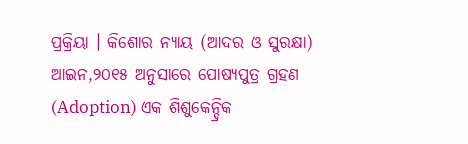ପ୍ରକ୍ରିୟା । କିଶୋର ନ୍ୟାୟ (ଆଦର ଓ ସୁରକ୍ଷା) ଆଇନ,୨୦୧୫ ଅନୁସାରେ ପୋଷ୍ୟପୁତ୍ର ଗ୍ରହଣ (Adoption) ଏକ ଶିଶୁକେନ୍ଦ୍ରିକ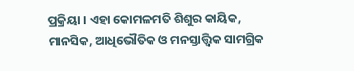ପ୍ରକ୍ରିୟା । ଏହା କୋମଳମତି ଶିଶୁର କାୟିକ, ମାନସିକ, ଆଧିଭୌତିକ ଓ ମନସ୍ତାତ୍ତ୍ୱିକ ସାମଗ୍ରିକ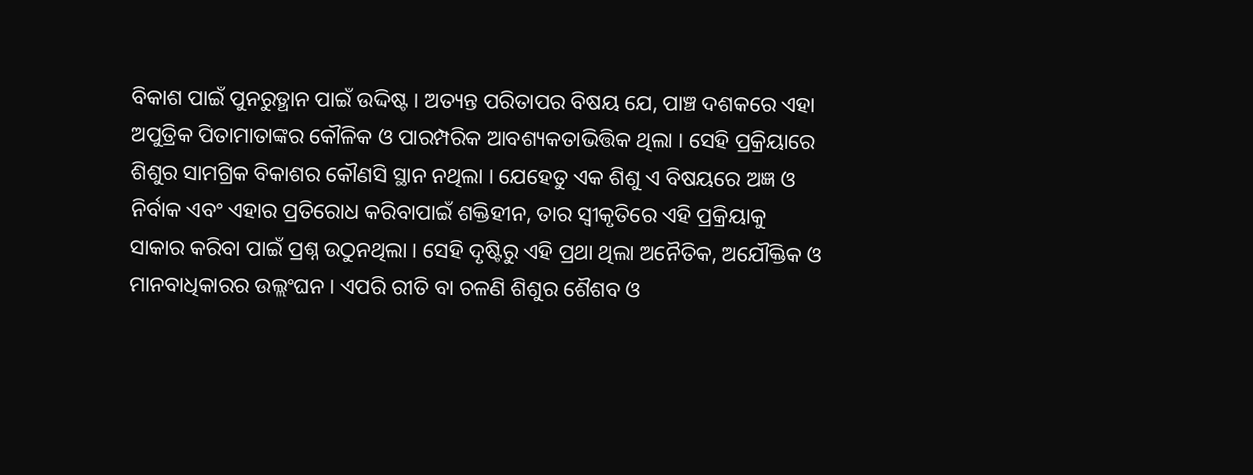ବିକାଶ ପାଇଁ ପୁନରୁତ୍ଥାନ ପାଇଁ ଉଦ୍ଦିଷ୍ଟ । ଅତ୍ୟନ୍ତ ପରିତାପର ବିଷୟ ଯେ, ପାଞ୍ଚ ଦଶକରେ ଏହା ଅପୁତ୍ରିକ ପିତାମାତାଙ୍କର କୌଳିକ ଓ ପାରମ୍ପରିକ ଆବଶ୍ୟକତାଭିତ୍ତିକ ଥିଲା । ସେହି ପ୍ରକ୍ରିୟାରେ ଶିଶୁର ସାମଗ୍ରିକ ବିକାଶର କୌଣସି ସ୍ଥାନ ନଥିଲା । ଯେହେତୁ ଏକ ଶିଶୁ ଏ ବିଷୟରେ ଅଜ୍ଞ ଓ ନିର୍ବାକ ଏବଂ ଏହାର ପ୍ରତିରୋଧ କରିବାପାଇଁ ଶକ୍ତିହୀନ, ତାର ସ୍ୱୀକୃତିରେ ଏହି ପ୍ରକ୍ରିୟାକୁ ସାକାର କରିବା ପାଇଁ ପ୍ରଶ୍ନ ଉଠୁନଥିଲା । ସେହି ଦୃଷ୍ଟିରୁ ଏହି ପ୍ରଥା ଥିଲା ଅନୈତିକ, ଅଯୌକ୍ତିକ ଓ ମାନବାଧିକାରର ଉଲ୍ଲଂଘନ । ଏପରି ରୀତି ବା ଚଳଣି ଶିଶୁର ଶୈଶବ ଓ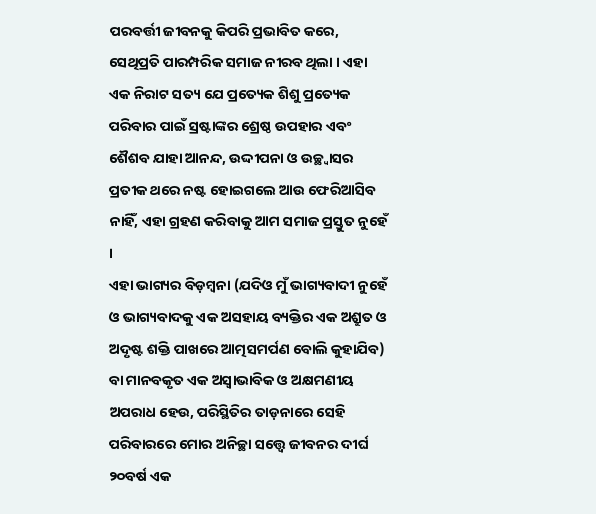ପରବର୍ତ୍ତୀ ଜୀବନକୁ କିପରି ପ୍ରଭାବିତ କରେ, ସେଥିପ୍ରତି ପାରମ୍ପରିକ ସମାଜ ନୀରବ ଥିଲା । ଏହା ଏକ ନିରାଟ ସତ୍ୟ ଯେ ପ୍ରତ୍ୟେକ ଶିଶୁ ପ୍ରତ୍ୟେକ ପରିବାର ପାଇଁ ସ୍ରଷ୍ଟାଙ୍କର ଶ୍ରେଷ୍ଠ ଉପହାର ଏବଂ ଶୈଶବ ଯାହା ଆନନ୍ଦ, ଉଦ୍ଦୀପନା ଓ ଉଚ୍ଛ୍ୱାସର ପ୍ରତୀକ ଥରେ ନଷ୍ଟ ହୋଇଗଲେ ଆଉ ଫେରିଆସିବ ନାହିଁ, ଏହା ଗ୍ରହଣ କରିବାକୁ ଆମ ସମାଜ ପ୍ରସ୍ତୁତ ନୁହେଁ ।
ଏହା ଭାଗ୍ୟର ବିଡ଼ମ୍ବନା (ଯଦିଓ ମୁଁ ଭାଗ୍ୟବାଦୀ ନୁହେଁ ଓ ଭାଗ୍ୟବାଦକୁ ଏକ ଅସହାୟ ବ୍ୟକ୍ତିର ଏକ ଅଶ୍ରୁତ ଓ ଅଦୃଷ୍ଟ ଶକ୍ତି ପାଖରେ ଆତ୍ମସମର୍ପଣ ବୋଲି କୁହାଯିବ) ବା ମାନବକୃତ ଏକ ଅସ୍ୱାଭାବିକ ଓ ଅକ୍ଷମଣୀୟ ଅପରାଧ ହେଉ, ପରିସ୍ଥିତିର ତାଡ଼ନାରେ ସେହି ପରିବାରରେ ମୋର ଅନିଚ୍ଛା ସତ୍ତ୍ୱେ ଜୀବନର ଦୀର୍ଘ ୨୦ବର୍ଷ ଏକ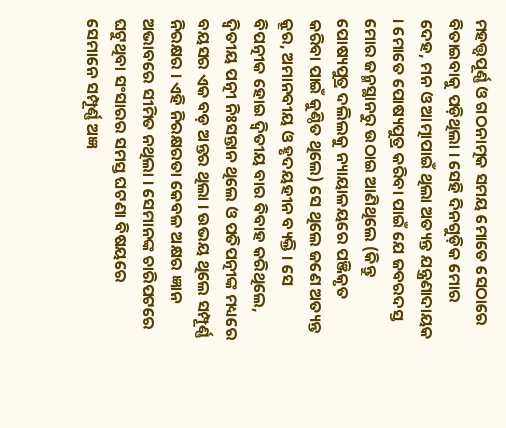ମହତ୍ତ୍ୱପୂର୍ଣ୍ଣ ଓ ଗଠନାତ୍ମକ ସମୟ ମୋତେ ସେଠାରେ ବିତାଇବାକୁ ପଡ଼ିଥିଲା । ସେହି ଦିନଗୁଡ଼ିକ ମୋର ଦେହ, ମନ ଓ ଆତ୍ମାପାଇଁ ଥିଲା ଅତ୍ୟନ୍ତ ଯନ୍ତ୍ରଣାଦାୟକ । ମୋତେ ପୋଷ୍ୟପୁତ୍ର କରିବା ପାଇଁ ଯେ ଜବରଦସ୍ତ ମୋର ଜନ୍ମସ୍ଥାନରୁ ଉଠାଇ ଆଣିଥିଲେ (କିନ୍ତୁ ପୋଷ୍ୟପୁତ୍ର ଦଲିଲକୁ ନ୍ୟାୟାଳୟରେ ପଞ୍ଜିକୃତ କରିବା ପାଇଁ କୁଣ୍ଠିତ ଥିଲେ) ସେ ଥିଲେ ଜଣେ ଅତ୍ୟନ୍ତ କ୍ରୂର, ଅମାନବୀୟ ଓ ହୃଦୟହୀନ ବ୍ୟକ୍ତି । ସେ ବିପତ୍ନୀକ ହୋଇ ଦ୍ୱିତୀୟ ବାର ବିବାହ କରିଥିଲେ, ଦ୍ୱିତୀୟ ପତ୍ନୀ ନିଃସନ୍ତାନ ଥିଲେ ଓ ପତିପତ୍ନୀଙ୍କ ମଧ୍ୟରେ ବୟସର ଏକ ବଡ଼ ଅନ୍ତର ଥିଲା । ଉଭୟ ଥିଲେ ସମ୍ପୂର୍ଣ୍ଣ ନିରକ୍ଷର । ଏହି ନିରକ୍ଷରତା କେବଳ ଅକ୍ଷର ଜ୍ଞାନ ଅଭାବରେ ସୀମିତ ନଥିଲା । ସେମାନଙ୍କ ଚାରିପଟରେ ଘଟୁଥିବା ସଂସାରର ସମସ୍ତ ଘଟଣା ବିଷୟରେ ସେମାନେ ସମ୍ପୂର୍ଣ୍ଣ ଅଜ୍ଞ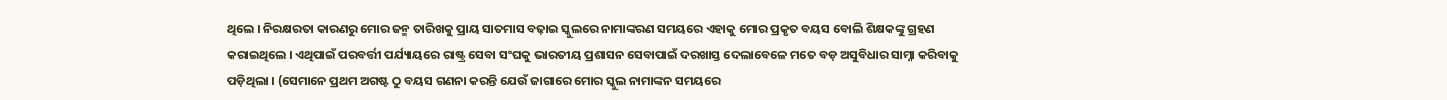ଥିଲେ । ନିରକ୍ଷରତା କାରଣରୁ ମୋର ଜନ୍ମ ତାରିଖକୁ ପ୍ରାୟ ସାତମାସ ବଢ଼ାଇ ସ୍କୁଲରେ ନାମାଙ୍କରଣ ସମୟରେ ଏହାକୁ ମୋର ପ୍ରକୃତ ବୟସ ବୋଲି ଶିକ୍ଷକଙ୍କୁ ଗ୍ରହଣ କରାଇଥିଲେ । ଏଥିପାଇଁ ପରବର୍ତ୍ତୀ ପର୍ଯ୍ୟାୟରେ ରାଷ୍ଟ୍ର ସେବା ସଂଘକୁ ଭାରତୀୟ ପ୍ରଶାସନ ସେବାପାଇଁ ଦରଖାସ୍ତ ଦେଲାବେଳେ ମତେ ବଡ଼ ଅସୁବିଧାର ସାମ୍ନା କରିବାକୁ ପଡ଼ିଥିଲା । (ସେମାନେ ପ୍ରଥମ ଅଗଷ୍ଟ ଠୁ ବୟସ ଗଣନା କରନ୍ତି ଯେଉଁ ଜାଗାରେ ମୋର ସ୍କୁଲ ନାମାଙ୍କନ ସମୟରେ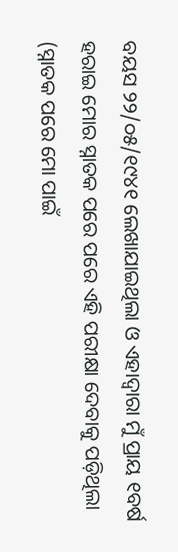ବୟସ ୨୨/୦୫/୧୯୪୧ ଲେଖାଯାଇଥିଲା ଓ ଏହାଦ୍ୱାରା ମୁଁ ପ୍ରାୟ ୧ବର୍ଷ ହରାଇ ମୋର ସ୍ନାତକ ପରେ ପରେ ଏହି ପରୀକ୍ଷା ଦେବାକୁ ପଡ଼ିଥିଲା (ସ୍ନାତକ ପରେ ମୋ ପାଇଁ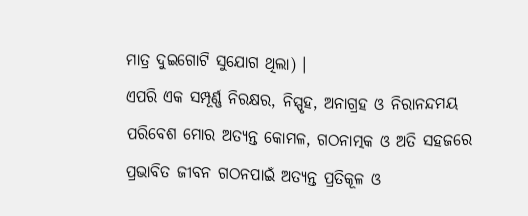ମାତ୍ର ଦୁଇଗୋଟି ସୁଯୋଗ ଥିଲା) ।
ଏପରି ଏକ ସମ୍ପୂର୍ଣ୍ଣ ନିରକ୍ଷର, ନିସ୍ପୃହ, ଅନାଗ୍ରହ ଓ ନିରାନନ୍ଦମୟ ପରିବେଶ ମୋର ଅତ୍ୟନ୍ତ କୋମଳ, ଗଠନାତ୍ମକ ଓ ଅତି ସହଜରେ ପ୍ରଭାବିତ ଜୀବନ ଗଠନପାଇଁ ଅତ୍ୟନ୍ତ ପ୍ରତିକୂଳ ଓ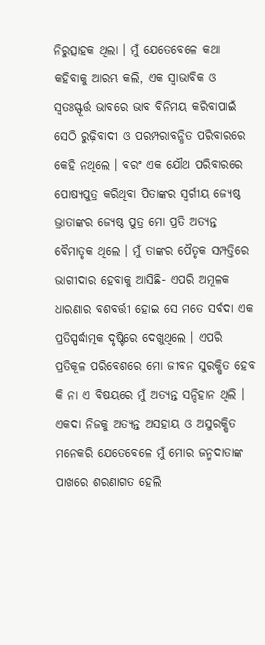ନିରୁତ୍ସାହକ ଥିଲା । ମୁଁ ଯେତେବେଳେ କଥା କହିବାକୁ ଆରମ୍ଭ କଲି, ଏକ ସ୍ୱାଭାବିକ ଓ ସ୍ୱତଃସ୍ଫୂର୍ତ୍ତ ଭାବରେ ଭାବ ବିନିମୟ କରିବାପାଇଁ ସେଠି ରୁଢ଼ିବାଦୀ ଓ ପରମ୍ପରାବନ୍ଧିତ ପରିବାରରେ କେହି ନଥିଲେ । ବରଂ ଏକ ଯୌଥ ପରିବାରରେ ପୋଷ୍ୟପୁତ୍ର କରିଥିବା ପିତାଙ୍କର ସ୍ୱର୍ଗୀୟ ଜ୍ୟେଷ୍ଠ ଭ୍ରାତାଙ୍କର ଜ୍ୟେଷ୍ଠ ପୁତ୍ର ମୋ ପ୍ରତି ଅତ୍ୟନ୍ତ ବୈମାତୃକ ଥିଲେ । ମୁଁ ତାଙ୍କର ପୈତୃକ ସମ୍ପତ୍ତିରେ ଭାଗୀଦାର ହେବାକୁ ଆସିଛି- ଏପରି ଅମୂଳକ ଧାରଣାର ବଶବର୍ତ୍ତୀ ହୋଇ ସେ ମତେ ସର୍ବଦା ଏକ ପ୍ରତିସ୍ପର୍ଦ୍ଧାତ୍ମକ ଦୃଷ୍ଟିରେ ଦେଖୁଥିଲେ । ଏପରି ପ୍ରତିକୂଳ ପରିବେଶରେ ମୋ ଜୀବନ ସୁରକ୍ଷିତ ହେବ କି ନା ଏ ବିଷୟରେ ମୁଁ ଅତ୍ୟନ୍ତ ସନ୍ଦିହାନ ଥିଲି । ଏକଦା ନିଜକୁ ଅତ୍ୟନ୍ତ ଅସହାୟ ଓ ଅସୁରକ୍ଷିତ ମନେକରି ଯେତେବେଳେ ମୁଁ ମୋର ଜନ୍ମଦାତାଙ୍କ ପାଖରେ ଶରଣାଗତ ହେଲି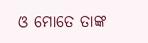ଓ ମୋତେ ତାଙ୍କ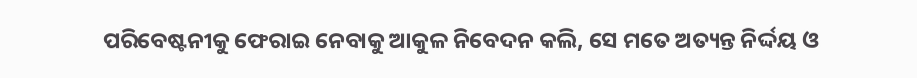ପରିବେଷ୍ଟନୀକୁ ଫେରାଇ ନେବାକୁ ଆକୁଳ ନିବେଦନ କଲି, ସେ ମତେ ଅତ୍ୟନ୍ତ ନିର୍ଦ୍ଦୟ ଓ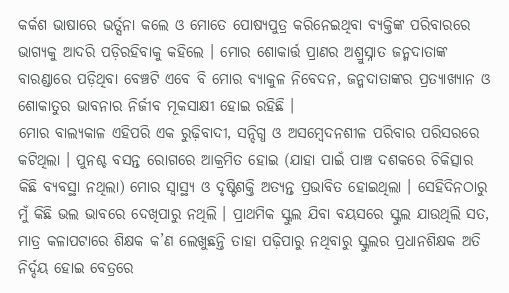କର୍କଶ ଭାଷାରେ ଭର୍ତ୍ସନା କଲେ ଓ ମୋତେ ପୋଷ୍ୟପୁତ୍ର କରିନେଇଥିବା ବ୍ୟକ୍ତିଙ୍କ ପରିବାରରେ ଭାଗ୍ୟକୁ ଆଦରି ପଡ଼ିରହିବାକୁ କହିଲେ । ମୋର ଶୋକାର୍ତ୍ତ ପ୍ରାଣର ଅଶ୍ରୁସ୍ନାତ ଜନ୍ମଦାତାଙ୍କ ବାରଣ୍ଡାରେ ପଡ଼ିଥିବା ବେଞ୍ଚଟି ଏବେ ବି ମୋର ବ୍ୟାକୁଳ ନିବେଦନ, ଜନ୍ମଦାତାଙ୍କର ପ୍ରତ୍ୟାଖ୍ୟାନ ଓ ଶୋକାତୁର ଭାବନାର ନିର୍ଜୀବ ମୂକସାକ୍ଷୀ ହୋଇ ରହିଛି ।
ମୋର ବାଲ୍ୟକାଳ ଏହିପରି ଏକ ରୁଢ଼ିବାଦୀ, ସନ୍ଦିଗ୍ଧ ଓ ଅସମ୍ବେଦନଶୀଳ ପରିବାର ପରିସରରେ କଟିଥିଲା । ପୁନଶ୍ଚ ବସନ୍ତ ରୋଗରେ ଆକ୍ରମିତ ହୋଇ (ଯାହା ପାଇଁ ପାଞ୍ଚ ଦଶକରେ ଚିକିତ୍ସାର କିଛି ବ୍ୟବସ୍ଥା ନଥିଲା) ମୋର ସ୍ୱାସ୍ଥ୍ୟ ଓ ଦୃଷ୍ଟିଶକ୍ତି ଅତ୍ୟନ୍ତ ପ୍ରଭାବିତ ହୋଇଥିଲା । ସେହିଦିନଠାରୁ ମୁଁ କିଛି ଭଲ ଭାବରେ ଦେଖିପାରୁ ନଥିଲି । ପ୍ରାଥମିକ ସ୍କୁଲ ଯିବା ବୟସରେ ସ୍କୁଲ ଯାଉଥିଲି ସତ, ମାତ୍ର କଳାପଟାରେ ଶିକ୍ଷକ କ’ଣ ଲେଖୁଛନ୍ତି ତାହା ପଢ଼ିପାରୁ ନଥିବାରୁ ସ୍କୁଲର ପ୍ରଧାନଶିକ୍ଷକ ଅତି ନିର୍ଦ୍ଦୟ ହୋଇ ବେତ୍ରରେ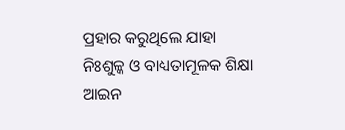ପ୍ରହାର କରୁଥିଲେ ଯାହା ନିଃଶୁଳ୍କ ଓ ବାଧ୍ୟତାମୂଳକ ଶିକ୍ଷା ଆଇନ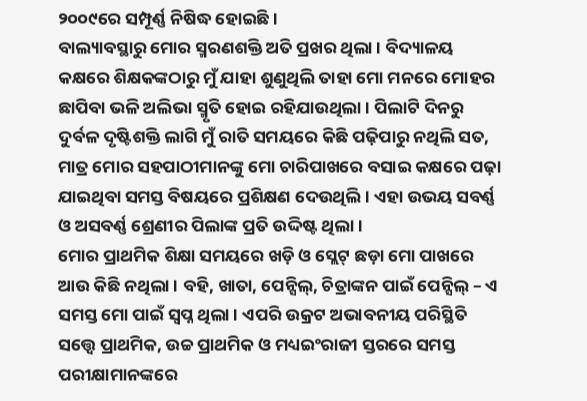୨୦୦୯ରେ ସମ୍ପୂର୍ଣ୍ଣ ନିଷିଦ୍ଧ ହୋଇଛି ।
ବାଲ୍ୟାବସ୍ଥାରୁ ମୋର ସ୍ମରଣଶକ୍ତି ଅତି ପ୍ରଖର ଥିଲା । ବିଦ୍ୟାଳୟ କକ୍ଷରେ ଶିକ୍ଷକଙ୍କଠାରୁ ମୁଁ ଯାହା ଶୁଣୁଥିଲି ତାହା ମୋ ମନରେ ମୋହର ଛାପିବା ଭଳି ଅଲିଭା ସ୍ମୃତି ହୋଇ ରହିଯାଉଥିଲା । ପିଲାଟି ଦିନରୁ ଦୁର୍ବଳ ଦୃଷ୍ଟିଶକ୍ତି ଲାଗି ମୁଁ ରାତି ସମୟରେ କିଛି ପଢ଼ିପାରୁ ନଥିଲି ସତ, ମାତ୍ର ମୋର ସହପାଠୀମାନଙ୍କୁ ମୋ ଚାରିପାଖରେ ବସାଇ କକ୍ଷରେ ପଢ଼ା ଯାଇଥିବା ସମସ୍ତ ବିଷୟରେ ପ୍ରଶିକ୍ଷଣ ଦେଉଥିଲି । ଏହା ଉଭୟ ସବର୍ଣ୍ଣ ଓ ଅସବର୍ଣ୍ଣ ଶ୍ରେଣୀର ପିଲାଙ୍କ ପ୍ରତି ଉଦ୍ଦିଷ୍ଟ ଥିଲା ।
ମୋର ପ୍ରାଥମିକ ଶିକ୍ଷା ସମୟରେ ଖଡ଼ି ଓ ସ୍ଲେଟ୍ ଛଡ଼ା ମୋ ପାଖରେ ଆଉ କିଛି ନଥିଲା । ବହି, ଖାତା, ପେନ୍ସିଲ୍, ଚିତ୍ରାଙ୍କନ ପାଇଁ ପେନ୍ସିଲ୍ – ଏ ସମସ୍ତ ମୋ ପାଇଁ ସ୍ୱପ୍ନ ଥିଲା । ଏପରି ଉକ୍ରଟ ଅଭାବନୀୟ ପରିସ୍ଥିତି ସତ୍ତ୍ୱେ ପ୍ରାଥମିକ, ଉଚ୍ଚ ପ୍ରାଥମିକ ଓ ମଧ୍ୟଇଂରାଜୀ ସ୍ତରରେ ସମସ୍ତ ପରୀକ୍ଷାମାନଙ୍କରେ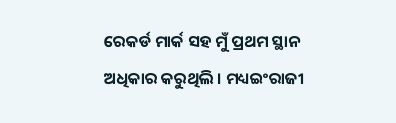ରେକର୍ଡ ମାର୍କ ସହ ମୁଁ ପ୍ରଥମ ସ୍ଥାନ ଅଧିକାର କରୁଥିଲି । ମଧ୍ୟଇଂରାଜୀ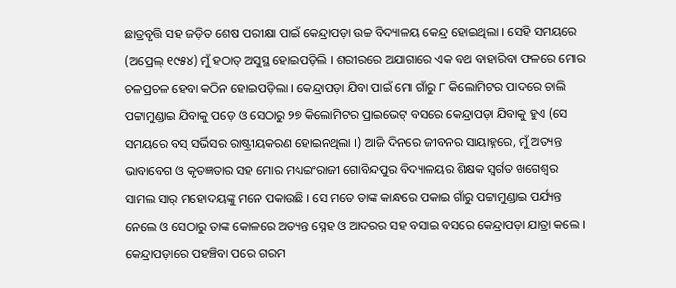ଛାତ୍ରବୃତ୍ତି ସହ ଜଡ଼ିତ ଶେଷ ପରୀକ୍ଷା ପାଇଁ କେନ୍ଦ୍ରାପଡ଼ା ଉଚ୍ଚ ବିଦ୍ୟାଳୟ କେନ୍ଦ୍ର ହୋଇଥିଲା । ସେହି ସମୟରେ (ଅପ୍ରେଲ୍ ୧୯୫୪) ମୁଁ ହଠାତ୍ ଅସୁସ୍ଥ ହୋଇପଡ଼ିଲି । ଶରୀରରେ ଅଯାଗାରେ ଏକ ବଥ ବାହାରିବା ଫଳରେ ମୋର ଚଳପ୍ରଚଳ ହେବା କଠିନ ହୋଇପଡ଼ିଲା । କେନ୍ଦ୍ରାପଡ଼ା ଯିବା ପାଇଁ ମୋ ଗାଁରୁ ୮ କିଲୋମିଟର ପାଦରେ ଚାଲି ପଟ୍ଟାମୁଣ୍ଡାଇ ଯିବାକୁ ପଡ଼େ ଓ ସେଠାରୁ ୨୭ କିଲୋମିଟର ପ୍ରାଇଭେଟ୍ ବସରେ କେନ୍ଦ୍ରାପଡ଼ା ଯିବାକୁ ହୁଏ (ସେ ସମୟରେ ବସ୍ ସର୍ଭିସର ରାଷ୍ଟ୍ରୀୟକରଣ ହୋଇନଥିଲା ।) ଆଜି ଦିନରେ ଜୀବନର ସାୟାହ୍ନରେ, ମୁଁ ଅତ୍ୟନ୍ତ ଭାବାବେଗ ଓ କୃତଜ୍ଞତାର ସହ ମୋର ମଧ୍ୟଇଂରାଜୀ ଗୋବିନ୍ଦପୁର ବିଦ୍ୟାଳୟର ଶିକ୍ଷକ ସ୍ୱର୍ଗତ ଖଗେଶ୍ୱର ସାମଲ ସାର୍ ମହୋଦୟଙ୍କୁ ମନେ ପକାଉଛି । ସେ ମତେ ତାଙ୍କ କାନ୍ଧରେ ପକାଇ ଗାଁରୁ ପଟ୍ଟାମୁଣ୍ଡାଇ ପର୍ଯ୍ୟନ୍ତ ନେଲେ ଓ ସେଠାରୁ ତାଙ୍କ କୋଳରେ ଅତ୍ୟନ୍ତ ସ୍ନେହ ଓ ଆଦରର ସହ ବସାଇ ବସରେ କେନ୍ଦ୍ରାପଡ଼ା ଯାତ୍ରା କଲେ । କେନ୍ଦ୍ରାପଡ଼ାରେ ପହଞ୍ଚିବା ପରେ ଗରମ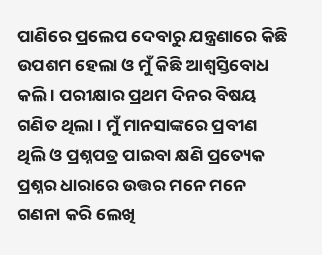ପାଣିରେ ପ୍ରଲେପ ଦେବାରୁ ଯନ୍ତ୍ରଣାରେ କିଛି ଉପଶମ ହେଲା ଓ ମୁଁ କିଛି ଆଶ୍ୱସ୍ତିବୋଧ କଲି । ପରୀକ୍ଷାର ପ୍ରଥମ ଦିନର ବିଷୟ ଗଣିତ ଥିଲା । ମୁଁ ମାନସାଙ୍କରେ ପ୍ରବୀଣ ଥିଲି ଓ ପ୍ରଶ୍ନପତ୍ର ପାଇବା କ୍ଷଣି ପ୍ରତ୍ୟେକ ପ୍ରଶ୍ନର ଧାରାରେ ଉତ୍ତର ମନେ ମନେ ଗଣନା କରି ଲେଖି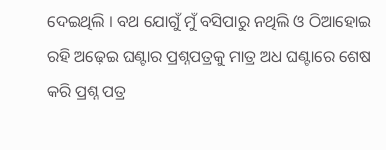ଦେଇଥିଲି । ବଥ ଯୋଗୁଁ ମୁଁ ବସିପାରୁ ନଥିଲି ଓ ଠିଆହୋଇ ରହି ଅଢ଼େଇ ଘଣ୍ଟାର ପ୍ରଶ୍ନପତ୍ରକୁ ମାତ୍ର ଅଧ ଘଣ୍ଟାରେ ଶେଷ କରି ପ୍ରଶ୍ନ ପତ୍ର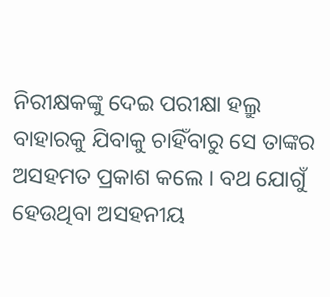ନିରୀକ୍ଷକଙ୍କୁ ଦେଇ ପରୀକ୍ଷା ହଲ୍ରୁ ବାହାରକୁ ଯିବାକୁ ଚାହିଁବାରୁ ସେ ତାଙ୍କର ଅସହମତ ପ୍ରକାଶ କଲେ । ବଥ ଯୋଗୁଁ ହେଉଥିବା ଅସହନୀୟ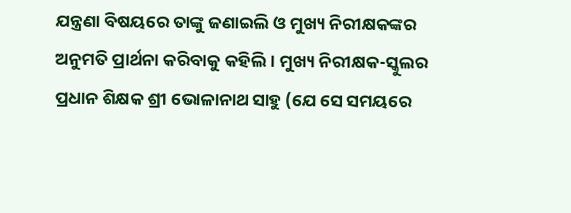ଯନ୍ତ୍ରଣା ବିଷୟରେ ତାଙ୍କୁ ଜଣାଇଲି ଓ ମୁଖ୍ୟ ନିରୀକ୍ଷକଙ୍କର ଅନୁମତି ପ୍ରାର୍ଥନା କରିବାକୁ କହିଲି । ମୁଖ୍ୟ ନିରୀକ୍ଷକ-ସ୍କୁଲର ପ୍ରଧାନ ଶିକ୍ଷକ ଶ୍ରୀ ଭୋଳାନାଥ ସାହୁ (ଯେ ସେ ସମୟରେ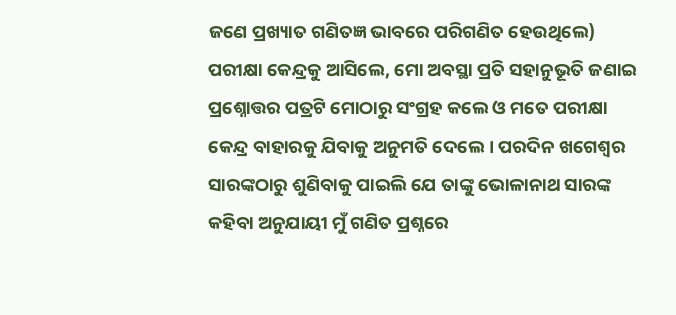ଜଣେ ପ୍ରଖ୍ୟାତ ଗଣିତଜ୍ଞ ଭାବରେ ପରିଗଣିତ ହେଉଥିଲେ) ପରୀକ୍ଷା କେନ୍ଦ୍ରକୁ ଆସିଲେ, ମୋ ଅବସ୍ଥା ପ୍ରତି ସହାନୁଭୂତି ଜଣାଇ ପ୍ରଶ୍ନୋତ୍ତର ପତ୍ରଟି ମୋଠାରୁ ସଂଗ୍ରହ କଲେ ଓ ମତେ ପରୀକ୍ଷା କେନ୍ଦ୍ର ବାହାରକୁ ଯିବାକୁ ଅନୁମତି ଦେଲେ । ପରଦିନ ଖଗେଶ୍ୱର ସାରଙ୍କଠାରୁ ଶୁଣିବାକୁ ପାଇଲି ଯେ ତାଙ୍କୁ ଭୋଳାନାଥ ସାରଙ୍କ କହିବା ଅନୁଯାୟୀ ମୁଁ ଗଣିତ ପ୍ରଶ୍ନରେ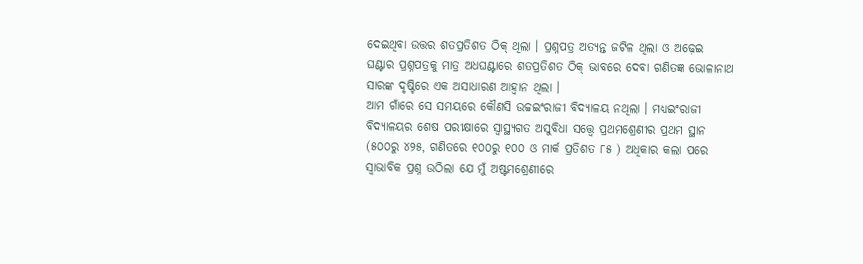ଦେଇଥିବା ଉତ୍ତର ଶତପ୍ରତିଶତ ଠିକ୍ ଥିଲା । ପ୍ରଶ୍ନପତ୍ର ଅତ୍ୟନ୍ତ ଜଟିଳ ଥିଲା ଓ ଅଢ଼େଇ ଘଣ୍ଟାର ପ୍ରଶ୍ନପତ୍ରକୁ ମାତ୍ର ଅଧଘଣ୍ଟାରେ ଶତପ୍ରତିଶତ ଠିକ୍ ଭାବରେ ଦେବା ଗଣିତଜ୍ଞ ଭୋଳାନାଥ ସାରଙ୍କ ଦୃଷ୍ଟିରେ ଏକ ଅସାଧାରଣ ଆହ୍ୱାନ ଥିଲା ।
ଆମ ଗାଁରେ ସେ ସମୟରେ କୌଣସି ଉଚ୍ଚଇଂରାଜୀ ବିଦ୍ୟାଳୟ ନଥିଲା । ମଧ୍ୟଇଂରାଜୀ ବିଦ୍ୟାଳୟର ଶେଷ ପରୀକ୍ଷାରେ ସ୍ୱାସ୍ଥ୍ୟଗତ ଅସୁବିଧା ସତ୍ତ୍ୱେ ପ୍ରଥମଶ୍ରେଣୀର ପ୍ରଥମ ସ୍ଥାନ (୫୦୦ରୁ ୪୨୫, ଗଣିତରେ ୧୦୦ରୁ ୧୦୦ ଓ ମାର୍କ ପ୍ରତିଶତ ୮୫ ) ଅଧିକାର କଲା ପରେ ସ୍ୱାଭାବିକ ପ୍ରଶ୍ନ ଉଠିଲା ଯେ ମୁଁ ଅଷ୍ଟମଶ୍ରେଣୀରେ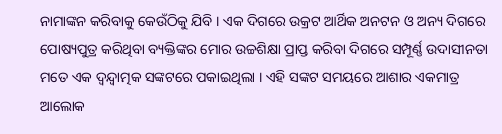ନାମାଙ୍କନ କରିବାକୁ କେଉଁଠିକୁ ଯିବି । ଏକ ଦିଗରେ ଉକ୍ରଟ ଆର୍ଥିକ ଅନଟନ ଓ ଅନ୍ୟ ଦିଗରେ ପୋଷ୍ୟପୁତ୍ର କରିଥିବା ବ୍ୟକ୍ତିଙ୍କର ମୋର ଉଚ୍ଚଶିକ୍ଷା ପ୍ରାପ୍ତ କରିବା ଦିଗରେ ସମ୍ପୂର୍ଣ୍ଣ ଉଦାସୀନତା ମତେ ଏକ ଦ୍ୱନ୍ଦ୍ୱାତ୍ମକ ସଙ୍କଟରେ ପକାଇଥିଲା । ଏହି ସଙ୍କଟ ସମୟରେ ଆଶାର ଏକମାତ୍ର ଆଲୋକ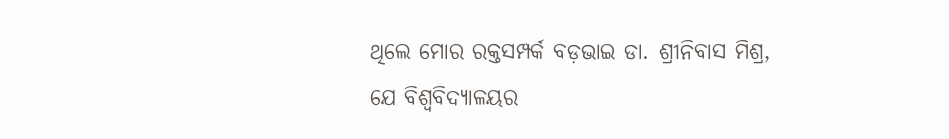ଥିଲେ ମୋର ରକ୍ତସମ୍ପର୍କ ବଡ଼ଭାଇ ଡା. ଶ୍ରୀନିବାସ ମିଶ୍ର, ଯେ ବିଶ୍ୱବିଦ୍ୟାଳୟର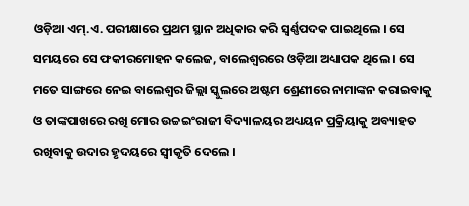ଓଡ଼ିଆ ଏମ୍.ଏ. ପରୀକ୍ଷାରେ ପ୍ରଥମ ସ୍ଥାନ ଅଧିକାର କରି ସ୍ୱର୍ଣ୍ଣପଦକ ପାଇଥିଲେ । ସେ ସମୟରେ ସେ ଫକୀରମୋହନ କଲେଜ, ବାଲେଶ୍ୱରରେ ଓଡ଼ିଆ ଅଧ୍ୟାପକ ଥିଲେ । ସେ ମତେ ସାଙ୍ଗରେ ନେଇ ବାଲେଶ୍ୱର ଜିଲ୍ଲା ସ୍କୁଲରେ ଅଷ୍ଟମ ଶ୍ରେଣୀରେ ନାମାଙ୍କନ କରାଇବାକୁ ଓ ତାଙ୍କପାଖରେ ରଖି ମୋର ଉଚ୍ଚଇଂରାଜୀ ବିଦ୍ୟାଳୟର ଅଧ୍ୟୟନ ପ୍ରକ୍ରିୟାକୁ ଅବ୍ୟାହତ ରଖିବାକୁ ଉଦାର ହୃଦୟରେ ସ୍ୱୀକୃତି ଦେଲେ ।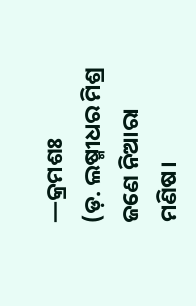—କ୍ରମଶଃ
(ଡ଼. ଲଷ୍ମୀଧର ମିଶ୍ର ଜଣେ ନିଆରା ମଣିଷ।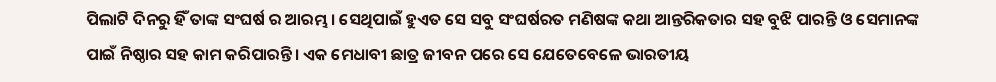ପିଲାଟି ଦିନରୁ ହିଁ ତାଙ୍କ ସଂଘର୍ଷ ର ଆରମ୍ଭ। ସେଥିପାଇଁ ହୁଏତ ସେ ସବୁ ସଂଘର୍ଷରତ ମଣିଷଙ୍କ କଥା ଆନ୍ତରିକତାର ସହ ବୁଝି ପାରନ୍ତି ଓ ସେମାନଙ୍କ ପାଇଁ ନିଷ୍ଠାର ସହ କାମ କରିପାରନ୍ତି। ଏକ ମେଧାବୀ ଛାତ୍ର ଜୀବନ ପରେ ସେ ଯେତେବେଳେ ଭାରତୀୟ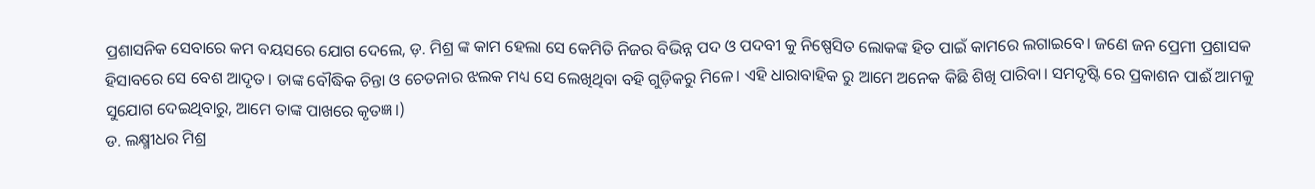ପ୍ରଶାସନିକ ସେବାରେ କମ ବୟସରେ ଯୋଗ ଦେଲେ, ଡ଼. ମିଶ୍ର ଙ୍କ କାମ ହେଲା ସେ କେମିତି ନିଜର ବିଭିନ୍ନ ପଦ ଓ ପଦବୀ କୁ ନିଷ୍ପେସିତ ଲୋକଙ୍କ ହିତ ପାଇଁ କାମରେ ଲଗାଇବେ। ଜଣେ ଜନ ପ୍ରେମୀ ପ୍ରଶାସକ ହିସାବରେ ସେ ବେଶ ଆଦୃତ। ତାଙ୍କ ବୌଦ୍ଧିକ ଚିନ୍ତା ଓ ଚେତନାର ଝଲକ ମଧ୍ୟ ସେ ଲେଖିଥିବା ବହି ଗୁଡ଼ିକରୁ ମିଳେ। ଏହି ଧାରାବାହିକ ରୁ ଆମେ ଅନେକ କିଛି ଶିଖି ପାରିବା। ସମଦୃଷ୍ଟି ରେ ପ୍ରକାଶନ ପାଈଁ ଆମକୁ ସୁଯୋଗ ଦେଇଥିବାରୁ, ଆମେ ତାଙ୍କ ପାଖରେ କୃତଜ୍ଞ।)
ଡ. ଲକ୍ଷ୍ମୀଧର ମିଶ୍ର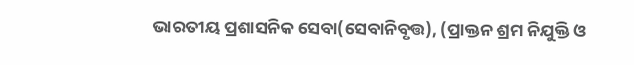ଭାରତୀୟ ପ୍ରଶାସନିକ ସେବା(ସେବାନିବୃତ୍ତ), (ପ୍ରାକ୍ତନ ଶ୍ରମ ନିଯୁକ୍ତି ଓ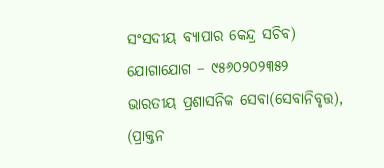ସଂସଦୀୟ ବ୍ୟାପାର କେନ୍ଦ୍ର ସଚିବ)
ଯୋଗାଯୋଗ – ୯୫୬୦୨୦୨୩୫୨
ଭାରତୀୟ ପ୍ରଶାସନିକ ସେବା(ସେବାନିବୃତ୍ତ), (ପ୍ରାକ୍ତନ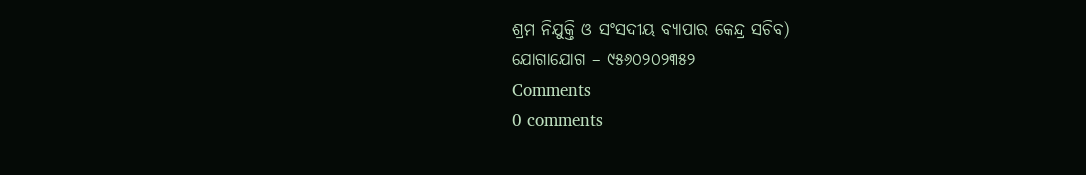ଶ୍ରମ ନିଯୁକ୍ତି ଓ ସଂସଦୀୟ ବ୍ୟାପାର କେନ୍ଦ୍ର ସଚିବ)
ଯୋଗାଯୋଗ – ୯୫୬୦୨୦୨୩୫୨
Comments
0 comments